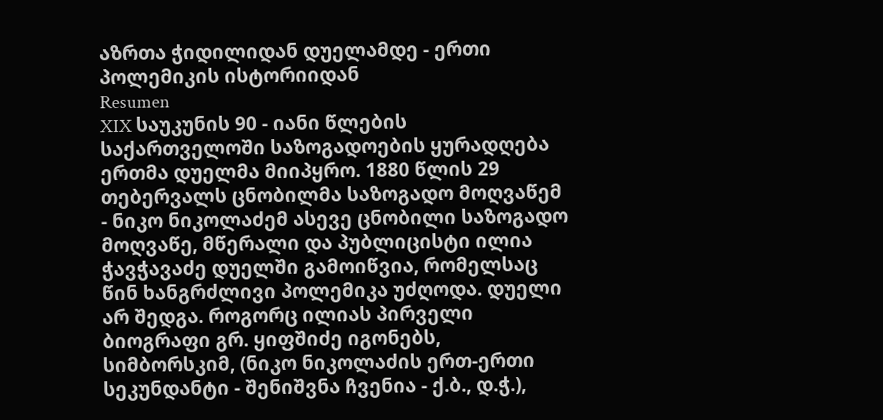აზრთა ჭიდილიდან დუელამდე - ერთი პოლემიკის ისტორიიდან
Resumen
XIX საუკუნის 90 - იანი წლების საქართველოში საზოგადოების ყურადღება ერთმა დუელმა მიიპყრო. 1880 წლის 29 თებერვალს ცნობილმა საზოგადო მოღვაწემ - ნიკო ნიკოლაძემ ასევე ცნობილი საზოგადო მოღვაწე, მწერალი და პუბლიცისტი ილია ჭავჭავაძე დუელში გამოიწვია, რომელსაც წინ ხანგრძლივი პოლემიკა უძღოდა. დუელი არ შედგა. როგორც ილიას პირველი ბიოგრაფი გრ. ყიფშიძე იგონებს, სიმბორსკიმ, (ნიკო ნიკოლაძის ერთ-ერთი სეკუნდანტი - შენიშვნა ჩვენია - ქ.ბ., დ.ჭ.),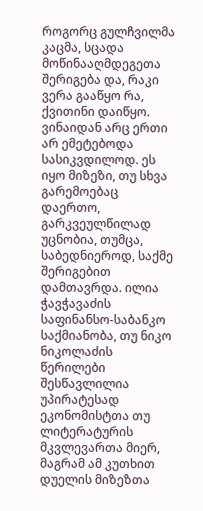როგორც გულჩვილმა კაცმა, სცადა მოწინააღმდეგეთა შერიგება და, რაკი ვერა გააწყო რა, ქვითინი დაიწყო. ვინაიდან არც ერთი არ ემეტებოდა სასიკვდილოდ. ეს იყო მიზეზი, თუ სხვა გარემოებაც დაერთო, გარკვეულწილად უცნობია, თუმცა, საბედნიეროდ, საქმე შერიგებით დამთავრდა. ილია ჭავჭავაძის საფინანსო-საბანკო საქმიანობა, თუ ნიკო ნიკოლაძის წერილები შესწავლილია უპირატესად ეკონომისტთა თუ ლიტერატურის მკვლევართა მიერ, მაგრამ ამ კუთხით დუელის მიზეზთა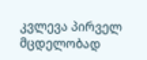კვლევა პირველ მცდელობად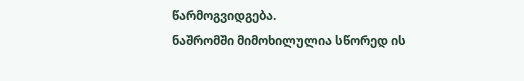წარმოგვიდგება.
ნაშრომში მიმოხილულია სწორედ ის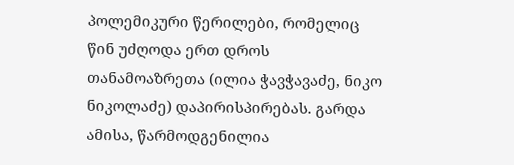პოლემიკური წერილები, რომელიც წინ უძღოდა ერთ დროს თანამოაზრეთა (ილია ჭავჭავაძე, ნიკო ნიკოლაძე) დაპირისპირებას. გარდა ამისა, წარმოდგენილია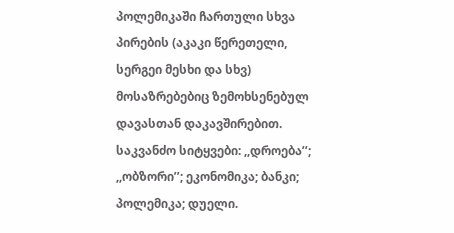პოლემიკაში ჩართული სხვა პირების (აკაკი წერეთელი, სერგეი მესხი და სხვ) მოსაზრებებიც ზემოხსენებულ დავასთან დაკავშირებით.
საკვანძო სიტყვები: ,,დროება’’; ,,ობზორი’’; ეკონომიკა; ბანკი; პოლემიკა; დუელი.